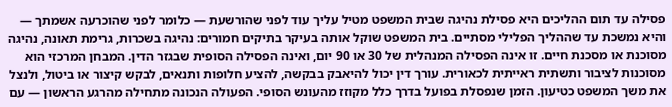פסילה עד תום ההליכים היא פסילת נהיגה שבית המשפט מטיל עליך עוד לפני שהורשעת — כלומר לפני שהוכרעה אשמתך — והיא נמשכת עד שההליך הפלילי מסתיים. בית המשפט שוקל אותה בעיקר בתיקים חמורים: נהיגה בשכרות, גרימת תאונה, נהיגה מסוכנת או מסכנת חיים. זו אינה הפסילה המנהלית של 30 או 90 יום, ואינה הפסילה הסופית שבגזר הדין. המבחן המרכזי הוא מסוכנות לציבור ותשתית ראייתית לכאורית. עורך דין יכול להיאבק בבקשה, להציע חלופות ותנאים, לבקש קיצור או ביטול, ולנצל את משך המשפט כטיעון. הזמן שנפסלת בפועל בדרך כלל מקוזז מהעונש הסופי. הפעולה הנכונה מתחילה מהרגע הראשון — עם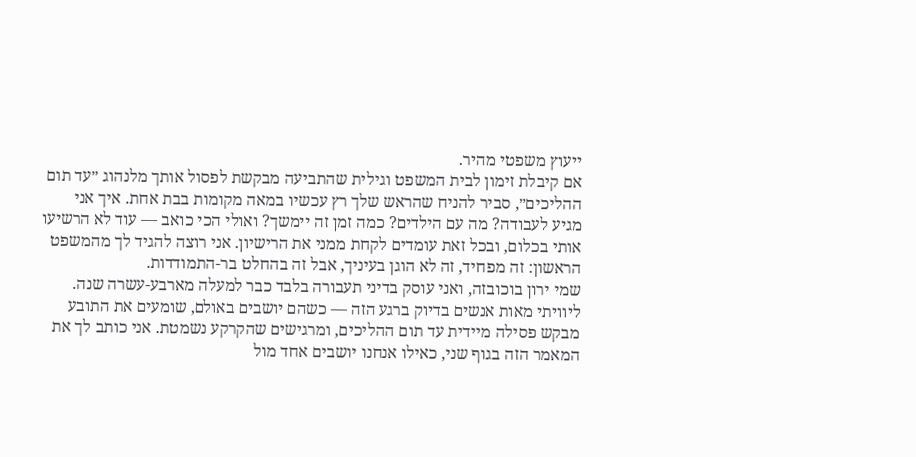ייעוץ משפטי מהיר.
אם קיבלת זימון לבית המשפט וגילית שהתביעה מבקשת לפסול אותך מלנהוג ״עד תום ההליכים״, סביר להניח שהראש שלך רץ עכשיו במאה מקומות בבת אחת. איך אני מגיע לעבודה? מה עם הילדים? כמה זמן זה יימשך? ואולי הכי כואב — עוד לא הרשיעו אותי בכלום, ובכל זאת עומדים לקחת ממני את הרישיון. אני רוצה להגיד לך מהמשפט הראשון: זה מפחיד, זה לא הוגן בעיניך, אבל זה בהחלט בר-התמודדות.
שמי ירון בוכובזה, ואני עוסק בדיני תעבורה בלבד כבר למעלה מארבע-עשרה שנה. ליוויתי מאות אנשים בדיוק ברגע הזה — כשהם יושבים באולם, שומעים את התובע מבקש פסילה מיידית עד תום ההליכים, ומרגישים שהקרקע נשמטת. אני כותב לך את המאמר הזה בגוף שני, כאילו אנחנו יושבים אחד מול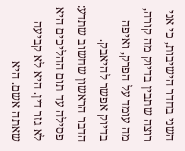השני בחדר הישיבות, כי אני רוצה שתבין בדיוק מה קורה, מה עומד על הפרק, ואיפה בדיוק אפשר להיאבק.
הדבר הראשון שחשוב שתדע: פסילה עד תום ההליכים היא לא גזר דין. היא לא קביעה שאתה אשם. היא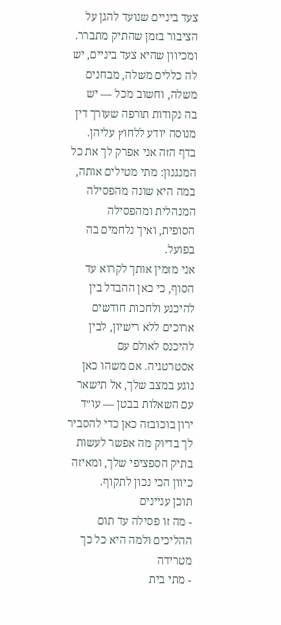צעד ביניים שנועד להגן על הציבור בזמן שהתיק מתברר. ומכיוון שהיא צעד ביניים, יש לה כללים משלה, מבחנים משלה, וחשוב מכל — יש בה נקודות תורפה שעורך דין מנוסה יודע ללחוץ עליהן. בדף הזה אני אפרק לך את כל המנגנון: מתי מטילים אותה, במה היא שונה מהפסילה המנהלית ומהפסילה הסופית, ואיך נלחמים בה בפועל.
אני מזמין אותך לקרוא עד הסוף, כי כאן ההבדל בין להיכנע ולחכות חודשים ארוכים ללא רישיון, לבין להיכנס לאולם עם אסטרטגיה. אם משהו כאן נוגע במצב שלך, אל תישאר עם השאלות בבטן — עו״ד ירון בוכובזה כאן כדי להסביר לך בדיוק מה אפשר לעשות בתיק הספציפי שלך, ומאיזה כיוון הכי נכון לתקוף.
תוכן עניינים
- מה זו פסילה עד תום ההליכים ולמה היא כל כך מטרידה
- מתי בית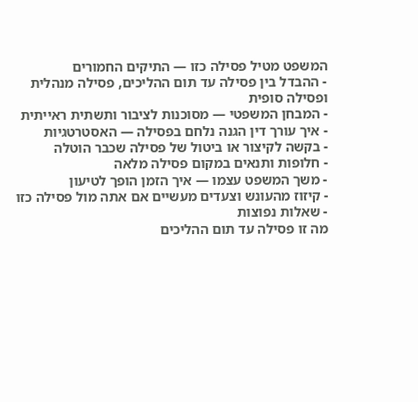המשפט מטיל פסילה כזו — התיקים החמורים
- ההבדל בין פסילה עד תום ההליכים, פסילה מנהלית ופסילה סופית
- המבחן המשפטי — מסוכנות לציבור ותשתית ראייתית
- איך עורך דין הגנה נלחם בפסילה — האסטרטגיות
- בקשה לקיצור או ביטול של פסילה שכבר הוטלה
- חלופות ותנאים במקום פסילה מלאה
- משך המשפט עצמו — איך הזמן הופך לטיעון
- קיזוז מהעונש וצעדים מעשיים אם אתה מול פסילה כזו
- שאלות נפוצות
מה זו פסילה עד תום ההליכים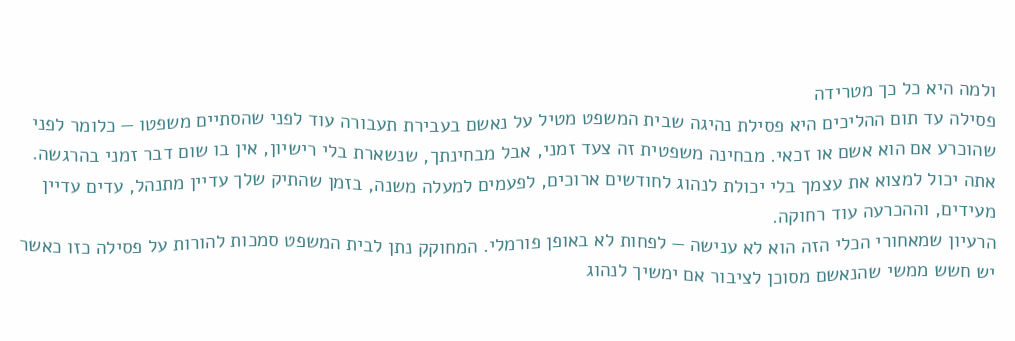ולמה היא כל כך מטרידה
פסילה עד תום ההליכים היא פסילת נהיגה שבית המשפט מטיל על נאשם בעבירת תעבורה עוד לפני שהסתיים משפטו — כלומר לפני שהוכרע אם הוא אשם או זכאי. מבחינה משפטית זה צעד זמני, אבל מבחינתך, שנשארת בלי רישיון, אין בו שום דבר זמני בהרגשה. אתה יכול למצוא את עצמך בלי יכולת לנהוג לחודשים ארוכים, לפעמים למעלה משנה, בזמן שהתיק שלך עדיין מתנהל, עדים עדיין מעידים, וההכרעה עוד רחוקה.
הרעיון שמאחורי הכלי הזה הוא לא ענישה — לפחות לא באופן פורמלי. המחוקק נתן לבית המשפט סמכות להורות על פסילה כזו כאשר יש חשש ממשי שהנאשם מסוכן לציבור אם ימשיך לנהוג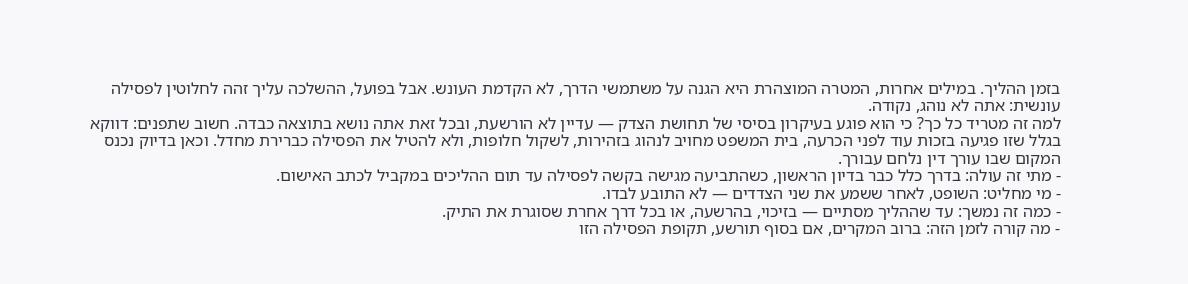בזמן ההליך. במילים אחרות, המטרה המוצהרת היא הגנה על משתמשי הדרך, לא הקדמת העונש. אבל בפועל, ההשלכה עליך זהה לחלוטין לפסילה עונשית: אתה לא נוהג, נקודה.
למה זה מטריד כל כך? כי הוא פוגע בעיקרון בסיסי של תחושת הצדק — עדיין לא הורשעת, ובכל זאת אתה נושא בתוצאה כבדה. חשוב שתפנים: דווקא בגלל שזו פגיעה בזכות עוד לפני הכרעה, בית המשפט מחויב לנהוג בזהירות, לשקול חלופות, ולא להטיל את הפסילה כברירת מחדל. וכאן בדיוק נכנס המקום שבו עורך דין נלחם עבורך.
- מתי זה עולה: בדרך כלל כבר בדיון הראשון, כשהתביעה מגישה בקשה לפסילה עד תום ההליכים במקביל לכתב האישום.
- מי מחליט: השופט, לאחר ששמע את שני הצדדים — לא התובע לבדו.
- כמה זה נמשך: עד שההליך מסתיים — בזיכוי, בהרשעה, או בכל דרך אחרת שסוגרת את התיק.
- מה קורה לזמן הזה: ברוב המקרים, אם בסוף תורשע, תקופת הפסילה הזו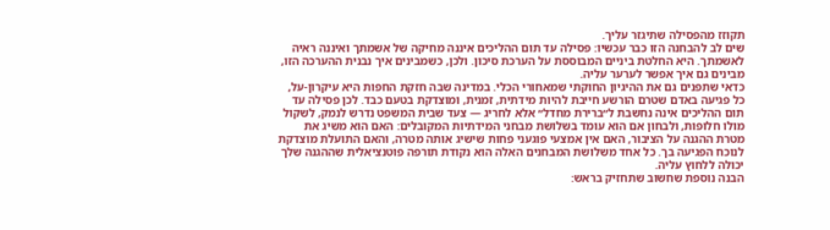תקוזז מהפסילה שתיגזר עליך.
שים לב להבחנה הזו כבר עכשיו: פסילה עד תום ההליכים איננה מחיקה של אשמתך ואיננה ראיה לאשמתך. היא החלטת ביניים המבוססת על הערכת סיכון. ולכן, כשמבינים איך נבנית ההערכה הזו, מבינים גם איך אפשר לערער עליה.
כדאי שתפנים גם את ההיגיון החוקתי שמאחורי הכלי. במדינה שבה חזקת החפות היא עיקרון-על, כל פגיעה באדם שטרם הורשע חייבת להיות מידתית, זמנית, ומוצדקת בטעם כבד. לכן פסילה עד תום ההליכים אינה נחשבת ל״ברירת מחדל״ אלא לחריג — צעד שבית המשפט נדרש לנמק, לשקול מולו חלופות, ולבחון אם הוא עומד בשלושת מבחני המידתיות המקובלים: האם הוא משיג את מטרת ההגנה על הציבור, האם אין אמצעי פוגעני פחות שישיג אותה מטרה, והאם התועלת מוצדקת לנוכח הפגיעה בך. כל אחד משלושת המבחנים האלה הוא נקודת תורפה פוטנציאלית שההגנה שלך יכולה ללחוץ עליה.
הבנה נוספת שחשוב שתחזיק בראש: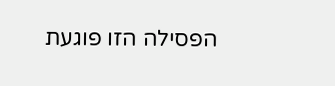הפסילה הזו פוגעת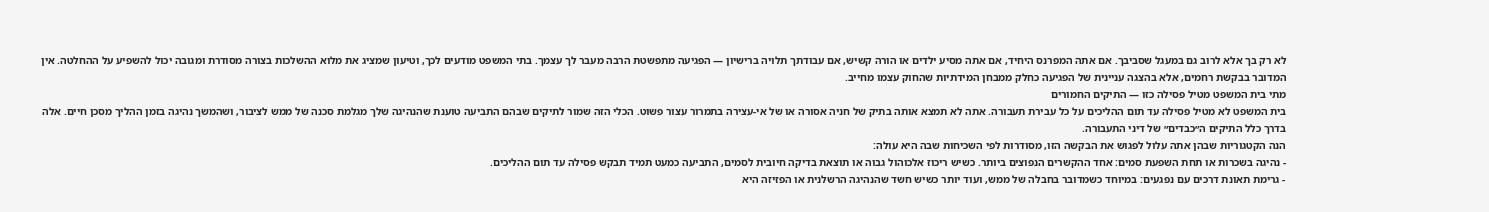לא רק בך אלא לרוב גם במעגל שסביבך. אם אתה המפרנס היחיד, אם אתה מסיע ילדים או הורה קשיש, אם עבודתך תלויה ברישיון — הפגיעה מתפשטת הרבה מעבר לך עצמך. בתי המשפט מודעים לכך, וטיעון שמציג את מלוא ההשלכות בצורה מסודרת ומגובה יכול להשפיע על ההחלטה. אין המדובר בבקשת רחמים, אלא בהצגה עניינית של הפגיעה כחלק ממבחן המידתיות שהחוק עצמו מחייב.
מתי בית המשפט מטיל פסילה כזו — התיקים החמורים
בית המשפט לא מטיל פסילה עד תום ההליכים על כל עבירת תעבורה. אתה לא תמצא אותה בתיק של חניה אסורה או של אי-עצירה בתמרור עצור פשוט. הכלי הזה שמור לתיקים שבהם התביעה טוענת שהנהיגה שלך מגלמת סכנה של ממש לציבור, ושהמשך נהיגה בזמן ההליך מסכן חיים. אלה בדרך כלל התיקים ה״כבדים״ של דיני התעבורה.
הנה הקטגוריות שבהן אתה עלול לפגוש את הבקשה הזו, מסודרות לפי השכיחות שבה היא עולה:
- נהיגה בשכרות או תחת השפעת סמים: אחד ההקשרים הנפוצים ביותר. כשיש ריכוז אלכוהול גבוה או תוצאת בדיקה חיובית לסמים, התביעה כמעט תמיד תבקש פסילה עד תום ההליכים.
- גרימת תאונת דרכים עם נפגעים: במיוחד כשמדובר בחבלה של ממש, ועוד יותר כשיש חשד שהנהיגה הרשלנית או הפזיזה היא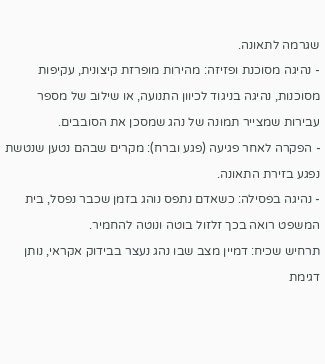שגרמה לתאונה.
- נהיגה מסוכנת ופזיזה: מהירות מופרזת קיצונית, עקיפות מסוכנות, נהיגה בניגוד לכיוון התנועה, או שילוב של מספר עבירות שמצייר תמונה של נהג שמסכן את הסובבים.
- הפקרה לאחר פגיעה (פגע וברח): מקרים שבהם נטען שנטשת נפגע בזירת התאונה.
- נהיגה בפסילה: כשאדם נתפס נוהג בזמן שכבר נפסל, בית המשפט רואה בכך זלזול בוטה ונוטה להחמיר.
תרחיש שכיח: דמיין מצב שבו נהג נעצר בבידוק אקראי, נותן דגימת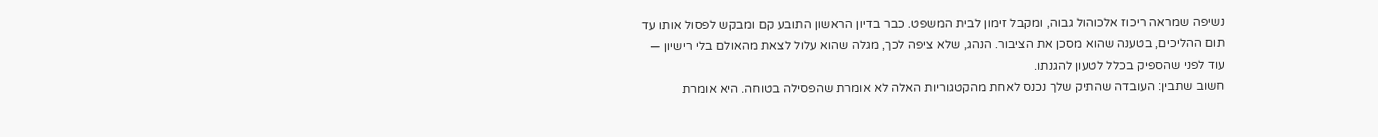נשיפה שמראה ריכוז אלכוהול גבוה, ומקבל זימון לבית המשפט. כבר בדיון הראשון התובע קם ומבקש לפסול אותו עד תום ההליכים, בטענה שהוא מסכן את הציבור. הנהג, שלא ציפה לכך, מגלה שהוא עלול לצאת מהאולם בלי רישיון — עוד לפני שהספיק בכלל לטעון להגנתו.
חשוב שתבין: העובדה שהתיק שלך נכנס לאחת מהקטגוריות האלה לא אומרת שהפסילה בטוחה. היא אומרת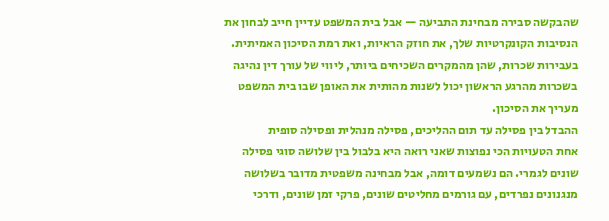שהבקשה סבירה מבחינת התביעה — אבל בית המשפט עדיין חייב לבחון את הנסיבות הקונקרטיות שלך, את חוזק הראיות, ואת רמת הסיכון האמיתית. בעבירות שכרות, שהן מהמקרים השכיחים ביותר, ליווי של עורך דין נהיגה בשכרות מהרגע הראשון יכול לשנות מהותית את האופן שבו בית המשפט מעריך את הסיכון.
ההבדל בין פסילה עד תום ההליכים, פסילה מנהלית ופסילה סופית
אחת הטעויות הכי נפוצות שאני רואה היא בלבול בין שלושה סוגי פסילה שונים לגמרי. הם נשמעים דומה, אבל מבחינה משפטית מדובר בשלושה מנגנונים נפרדים, עם גורמים מחליטים שונים, פרקי זמן שונים, ודרכי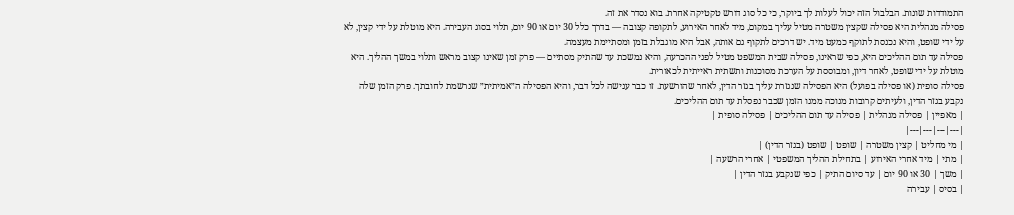התמודדות שונות. הבלבול הזה יכול לעלות לך ביוקר, כי כל סוג דורש טקטיקה אחרת. בוא נסדר את זה.
פסילה מנהלית היא פסילה שקצין משטרה מטיל עליך במקום, מיד לאחר האירוע, לתקופה קצובה — בדרך כלל 30 יום או 90 יום, תלוי בסוג העבירה. היא מוטלת על ידי קצין, לא על ידי שופט, והיא נכנסת לתוקף כמעט מיד. יש דרכים לתקוף גם אותה, אבל היא מוגבלת בזמן ומסתיימת מעצמה.
פסילה עד תום ההליכים היא, כפי שראינו, פסילה שבית המשפט מטיל לפני ההכרעה, והיא נמשכת עד שהתיק מסתיים — פרק זמן שאינו קצוב מראש ותלוי במשך ההליך. היא מוטלת על ידי שופט, לאחר דיון, ומבוססת על הערכת מסוכנות ותשתית ראייתית לכאורית.
פסילה סופית (או פסילה בפועל) היא הפסילה שנגזרת עליך בגזר הדין, לאחר שהורשעת. זו כבר ענישה לכל דבר, והיא הפסילה ה״אמיתית״ שנרשמת לחובתך. פרק הזמן שלה נקבע בגזר הדין, ולעיתים קרובות מנוכה ממנו הזמן שכבר נפסלת עד תום ההליכים.
| מאפיין | פסילה מנהלית | פסילה עד תום ההליכים | פסילה סופית |
|---|---|---|---|
| מי מחליט | קצין משטרה | שופט | שופט (בגזר הדין) |
| מתי | מיד אחרי האירוע | בתחילת ההליך המשפטי | אחרי הרשעה |
| משך | 30 או 90 יום | עד סיום התיק | כפי שנקבע בגזר הדין |
| בסיס | עבירה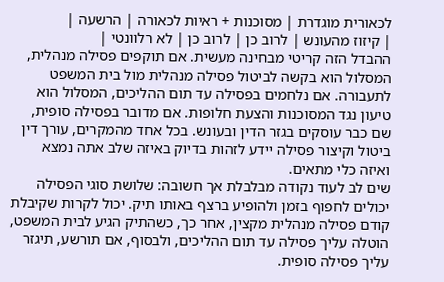לכאורית מוגדרת | מסוכנות + ראיות לכאורה | הרשעה |
| קיזוז מהעונש | לרוב כן | לרוב כן | לא רלוונטי |
ההבדל הזה קריטי מבחינה מעשית. אם תוקפים פסילה מנהלית, המסלול הוא בקשה לביטול פסילה מנהלית מול בית המשפט לתעבורה. אם נלחמים בפסילה עד תום ההליכים, המסלול הוא טיעון נגד המסוכנות והצעת חלופות. אם מדובר בפסילה סופית, שם כבר עוסקים בגזר הדין ובעונש. בכל אחד מהמקרים, עורך דין ביטול וקיצור פסילה יידע לזהות בדיוק באיזה שלב אתה נמצא ואיזה כלי מתאים.
שים לב לעוד נקודה מבלבלת אך חשובה: שלושת סוגי הפסילה יכולים לחפוף בזמן ולהופיע ברצף באותו תיק. יכול לקרות שקיבלת קודם פסילה מנהלית מקצין, אחר כך, כשהתיק הגיע לבית המשפט, הוטלה עליך פסילה עד תום ההליכים, ולבסוף, אם תורשע, תיגזר עליך פסילה סופית.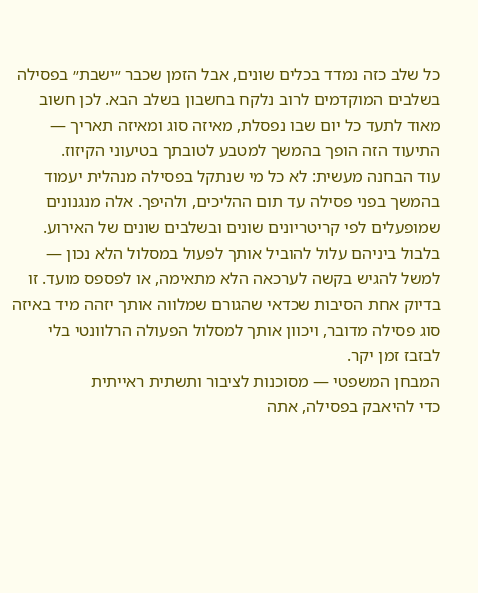כל שלב כזה נמדד בכלים שונים, אבל הזמן שכבר ״ישבת״ בפסילה בשלבים המוקדמים לרוב נלקח בחשבון בשלב הבא. לכן חשוב מאוד לתעד כל יום שבו נפסלת, מאיזה סוג ומאיזה תאריך — התיעוד הזה הופך בהמשך למטבע לטובתך בטיעוני הקיזוז.
עוד הבחנה מעשית: לא כל מי שנתקל בפסילה מנהלית יעמוד בהמשך בפני פסילה עד תום ההליכים, ולהיפך. אלה מנגנונים שמופעלים לפי קריטריונים שונים ובשלבים שונים של האירוע. בלבול ביניהם עלול להוביל אותך לפעול במסלול הלא נכון — למשל להגיש בקשה לערכאה הלא מתאימה, או לפספס מועד. זו בדיוק אחת הסיבות שכדאי שהגורם שמלווה אותך יזהה מיד באיזה סוג פסילה מדובר, ויכוון אותך למסלול הפעולה הרלוונטי בלי לבזבז זמן יקר.
המבחן המשפטי — מסוכנות לציבור ותשתית ראייתית
כדי להיאבק בפסילה, אתה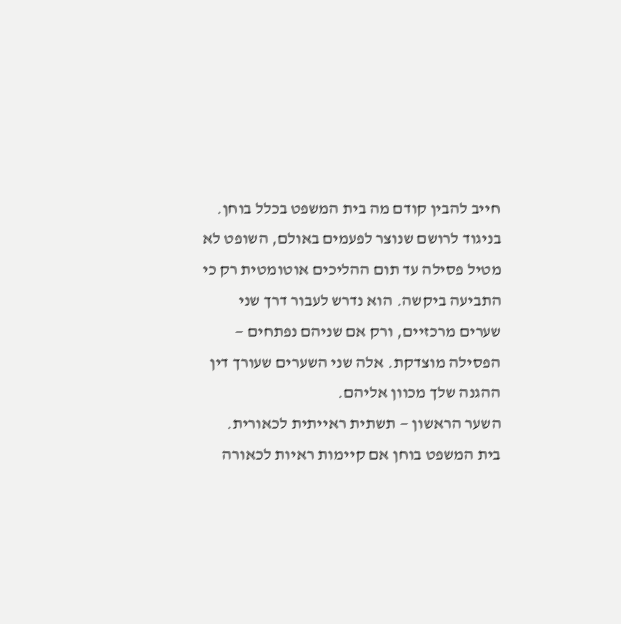חייב להבין קודם מה בית המשפט בכלל בוחן. בניגוד לרושם שנוצר לפעמים באולם, השופט לא מטיל פסילה עד תום ההליכים אוטומטית רק כי התביעה ביקשה. הוא נדרש לעבור דרך שני שערים מרכזיים, ורק אם שניהם נפתחים — הפסילה מוצדקת. אלה שני השערים שעורך דין ההגנה שלך מכוון אליהם.
השער הראשון — תשתית ראייתית לכאורית. בית המשפט בוחן אם קיימות ראיות לכאורה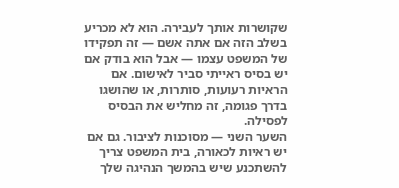שקושרות אותך לעבירה. הוא לא מכריע בשלב הזה אם אתה אשם — זה תפקידו של המשפט עצמו — אבל הוא בודק אם יש בסיס ראייתי סביר לאישום. אם הראיות רעועות, סותרות, או שהושגו בדרך פגומה, זה מחליש את הבסיס לפסילה.
השער השני — מסוכנות לציבור. גם אם יש ראיות לכאורה, בית המשפט צריך להשתכנע שיש בהמשך הנהיגה שלך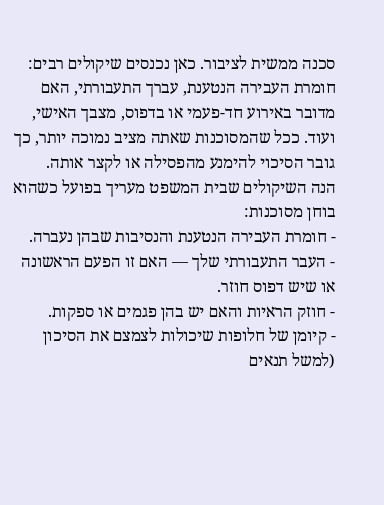סכנה ממשית לציבור. כאן נכנסים שיקולים רבים: חומרת העבירה הנטענת, עברך התעבורתי, האם מדובר באירוע חד-פעמי או בדפוס, מצבך האישי, ועוד. ככל שהמסוכנות שאתה מציב נמוכה יותר, כך גובר הסיכוי להימנע מהפסילה או לקצר אותה.
הנה השיקולים שבית המשפט מעריך בפועל כשהוא בוחן מסוכנות:
- חומרת העבירה הנטענת והנסיבות שבהן נעברה.
- העבר התעבורתי שלך — האם זו הפעם הראשונה או שיש דפוס חוזר.
- חוזק הראיות והאם יש בהן פגמים או ספקות.
- קיומן של חלופות שיכולות לצמצם את הסיכון (למשל תנאים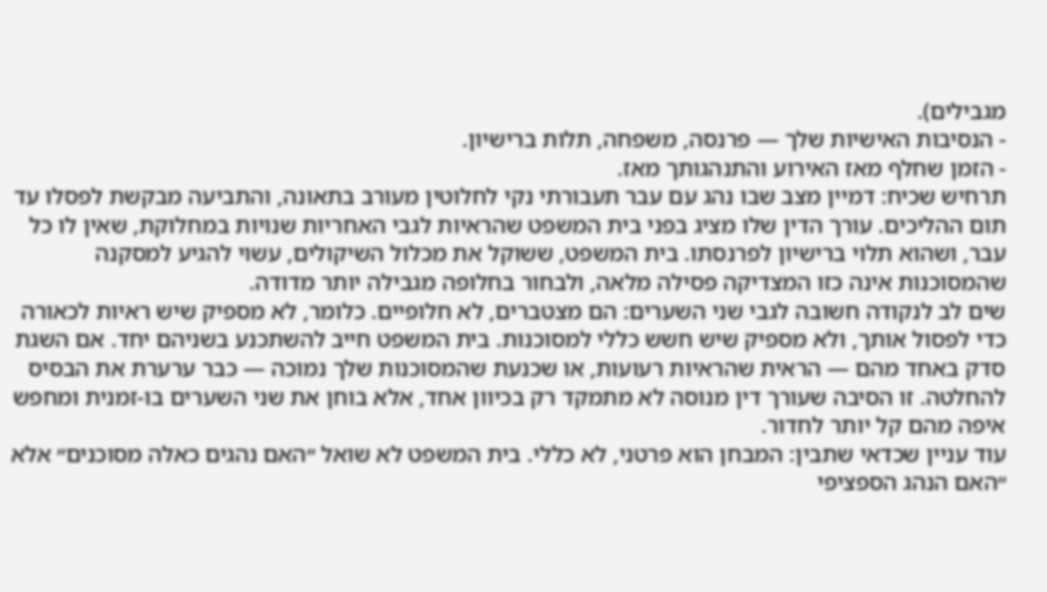מגבילים).
- הנסיבות האישיות שלך — פרנסה, משפחה, תלות ברישיון.
- הזמן שחלף מאז האירוע והתנהגותך מאז.
תרחיש שכיח: דמיין מצב שבו נהג עם עבר תעבורתי נקי לחלוטין מעורב בתאונה, והתביעה מבקשת לפסלו עד תום ההליכים. עורך הדין שלו מציג בפני בית המשפט שהראיות לגבי האחריות שנויות במחלוקת, שאין לו כל עבר, ושהוא תלוי ברישיון לפרנסתו. בית המשפט, ששוקל את מכלול השיקולים, עשוי להגיע למסקנה שהמסוכנות אינה כזו המצדיקה פסילה מלאה, ולבחור בחלופה מגבילה יותר מדודה.
שים לב לנקודה חשובה לגבי שני השערים: הם מצטברים, לא חלופיים. כלומר, לא מספיק שיש ראיות לכאורה כדי לפסול אותך, ולא מספיק שיש חשש כללי למסוכנות. בית המשפט חייב להשתכנע בשניהם יחד. אם השגת סדק באחד מהם — הראית שהראיות רעועות, או שכנעת שהמסוכנות שלך נמוכה — כבר ערערת את הבסיס להחלטה. זו הסיבה שעורך דין מנוסה לא מתמקד רק בכיוון אחד, אלא בוחן את שני השערים בו-זמנית ומחפש איפה מהם קל יותר לחדור.
עוד עניין שכדאי שתבין: המבחן הוא פרטני, לא כללי. בית המשפט לא שואל ״האם נהגים כאלה מסוכנים״ אלא ״האם הנהג הספציפי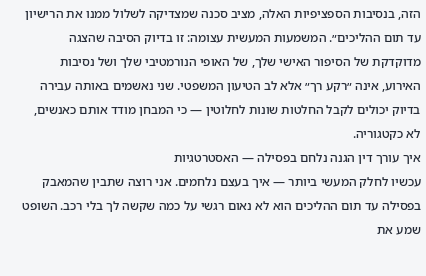הזה, בנסיבות הספציפיות האלה, מציב סכנה שמצדיקה לשלול ממנו את הרישיון עד תום ההליכים״. המשמעות המעשית עצומה: זו בדיוק הסיבה שהצגה מדוקדקת של הסיפור האישי שלך, של האופי הנורמטיבי שלך ושל נסיבות האירוע, אינה ״רקע רך״ אלא לב הטיעון המשפטי. שני נאשמים באותה עבירה בדיוק יכולים לקבל החלטות שונות לחלוטין — כי המבחן מודד אותם כאנשים, לא כקטגוריה.
איך עורך דין הגנה נלחם בפסילה — האסטרטגיות
עכשיו לחלק המעשי ביותר — איך בעצם נלחמים. אני רוצה שתבין שהמאבק בפסילה עד תום ההליכים הוא לא נאום רגשי על כמה שקשה לך בלי רכב. השופט שמע את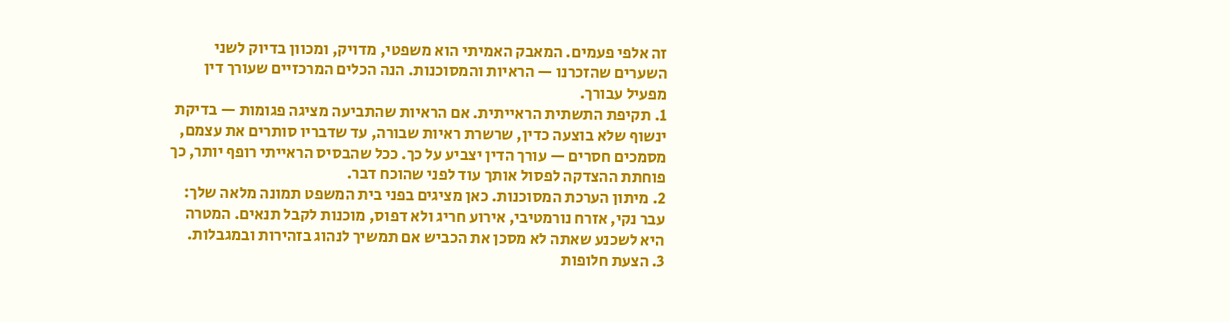זה אלפי פעמים. המאבק האמיתי הוא משפטי, מדויק, ומכוון בדיוק לשני השערים שהזכרנו — הראיות והמסוכנות. הנה הכלים המרכזיים שעורך דין מפעיל עבורך.
1. תקיפת התשתית הראייתית. אם הראיות שהתביעה מציגה פגומות — בדיקת ינשוף שלא בוצעה כדין, שרשרת ראיות שבורה, עד שדבריו סותרים את עצמם, מסמכים חסרים — עורך הדין יצביע על כך. ככל שהבסיס הראייתי רופף יותר, כך פוחתת ההצדקה לפסול אותך עוד לפני שהוכח דבר.
2. מיתון הערכת המסוכנות. כאן מציגים בפני בית המשפט תמונה מלאה שלך: עבר נקי, אזרח נורמטיבי, אירוע חריג ולא דפוס, מוכנות לקבל תנאים. המטרה היא לשכנע שאתה לא מסכן את הכביש אם תמשיך לנהוג בזהירות ובמגבלות.
3. הצעת חלופות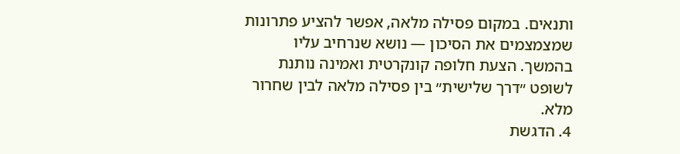ותנאים. במקום פסילה מלאה, אפשר להציע פתרונות שמצמצמים את הסיכון — נושא שנרחיב עליו בהמשך. הצעת חלופה קונקרטית ואמינה נותנת לשופט ״דרך שלישית״ בין פסילה מלאה לבין שחרור מלא.
4. הדגשת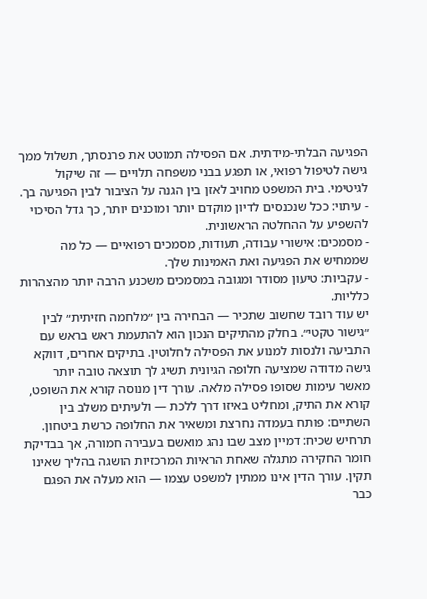הפגיעה הבלתי-מידתית. אם הפסילה תמוטט את פרנסתך, תשלול ממך גישה לטיפול רפואי, או תפגע בבני משפחה תלויים — זה שיקול לגיטימי. בית המשפט מחויב לאזן בין הגנה על הציבור לבין הפגיעה בך.
- עיתוי: ככל שנכנסים לדיון מוקדם יותר ומוכנים יותר, כך גדל הסיכוי להשפיע על ההחלטה הראשונית.
- מסמכים: אישורי עבודה, תעודות, מסמכים רפואיים — כל מה שממחיש את הפגיעה ואת האמינות שלך.
- עקביות: טיעון מסודר ומגובה במסמכים משכנע הרבה יותר מהצהרות כלליות.
יש עוד רובד שחשוב שתכיר — הבחירה בין ״מלחמה חזיתית״ לבין ״גישור טקטי״. בחלק מהתיקים הנכון הוא להתעמת ראש בראש עם התביעה ולנסות למנוע את הפסילה לחלוטין. בתיקים אחרים, דווקא גישה מדודה שמציעה חלופה הגיונית תשיג לך תוצאה טובה יותר מאשר עימות שסופו פסילה מלאה. עורך דין מנוסה קורא את השופט, קורא את התיק, ומחליט באיזו דרך ללכת — ולעיתים משלב בין השתיים: פותח בעמדה נחרצת ומשאיר את החלופה כרשת ביטחון.
תרחיש שכיח: דמיין מצב שבו נהג מואשם בעבירה חמורה, אך בבדיקת חומר החקירה מתגלה שאחת הראיות המרכזיות הושגה בהליך שאינו תקין. עורך הדין אינו ממתין למשפט עצמו — הוא מעלה את הפגם כבר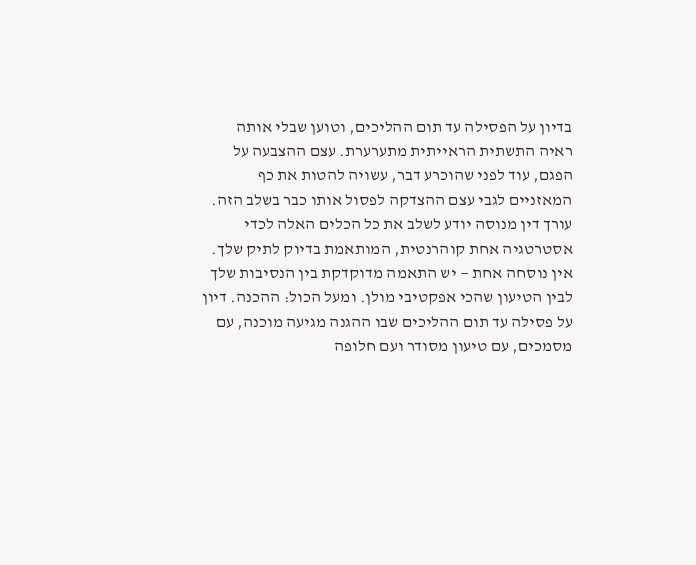בדיון על הפסילה עד תום ההליכים, וטוען שבלי אותה ראיה התשתית הראייתית מתערערת. עצם ההצבעה על הפגם, עוד לפני שהוכרע דבר, עשויה להטות את כף המאזניים לגבי עצם ההצדקה לפסול אותו כבר בשלב הזה.
עורך דין מנוסה יודע לשלב את כל הכלים האלה לכדי אסטרטגיה אחת קוהרנטית, המותאמת בדיוק לתיק שלך. אין נוסחה אחת — יש התאמה מדוקדקת בין הנסיבות שלך לבין הטיעון שהכי אפקטיבי מולן. ומעל הכול: ההכנה. דיון על פסילה עד תום ההליכים שבו ההגנה מגיעה מוכנה, עם מסמכים, עם טיעון מסודר ועם חלופה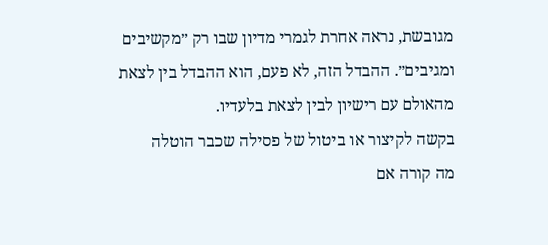מגובשת, נראה אחרת לגמרי מדיון שבו רק ״מקשיבים ומגיבים״. ההבדל הזה, לא פעם, הוא ההבדל בין לצאת מהאולם עם רישיון לבין לצאת בלעדיו.
בקשה לקיצור או ביטול של פסילה שכבר הוטלה
מה קורה אם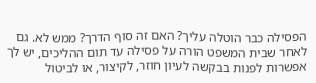הפסילה כבר הוטלה עליך? האם זה סוף הדרך? ממש לא. גם לאחר שבית המשפט הורה על פסילה עד תום ההליכים, יש לך אפשרות לפנות בבקשה לעיון חוזר, לקיצור, או לביטול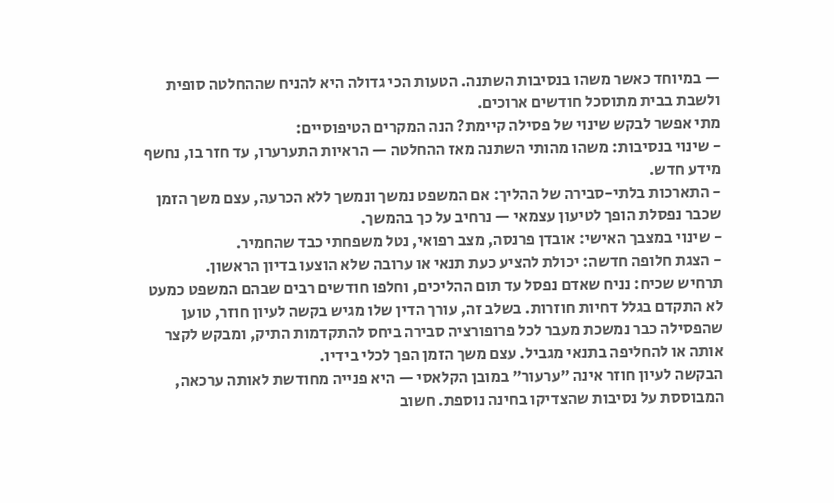— במיוחד כאשר משהו בנסיבות השתנה. הטעות הכי גדולה היא להניח שההחלטה סופית ולשבת בבית מתוסכל חודשים ארוכים.
מתי אפשר לבקש שינוי של פסילה קיימת? הנה המקרים הטיפוסיים:
- שינוי בנסיבות: משהו מהותי השתנה מאז ההחלטה — הראיות התערערו, עד חזר בו, נחשף מידע חדש.
- התארכות בלתי-סבירה של ההליך: אם המשפט נמשך ונמשך ללא הכרעה, עצם משך הזמן שכבר נפסלת הופך לטיעון עצמאי — נרחיב על כך בהמשך.
- שינוי במצבך האישי: אובדן פרנסה, מצב רפואי, נטל משפחתי כבד שהחמיר.
- הצגת חלופה חדשה: יכולת להציע כעת תנאי או ערובה שלא הוצעו בדיון הראשון.
תרחיש שכיח: נניח שאדם נפסל עד תום ההליכים, וחלפו חודשים רבים שבהם המשפט כמעט לא התקדם בגלל דחיות חוזרות. בשלב זה, עורך הדין שלו מגיש בקשה לעיון חוזר, טוען שהפסילה כבר נמשכת מעבר לכל פרופורציה סבירה ביחס להתקדמות התיק, ומבקש לקצר אותה או להחליפה בתנאי מגביל. עצם משך הזמן הפך לכלי בידיו.
הבקשה לעיון חוזר אינה ״ערעור״ במובן הקלאסי — היא פנייה מחודשת לאותה ערכאה, המבוססת על נסיבות שהצדיקו בחינה נוספת. חשוב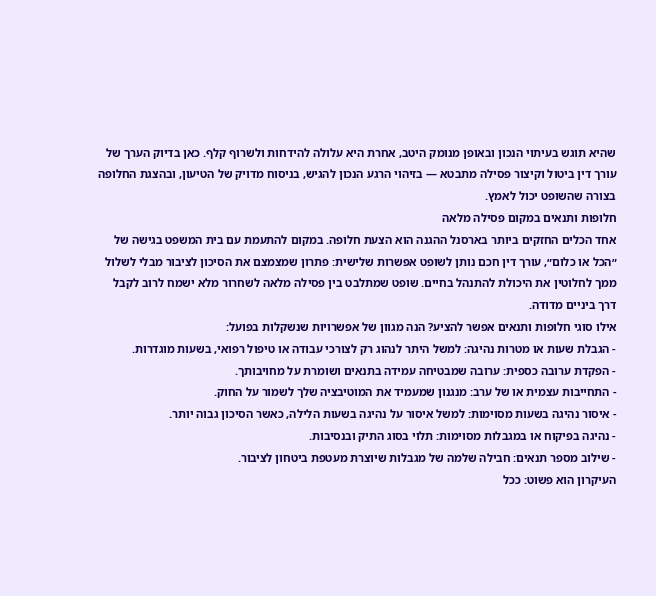שהיא תוגש בעיתוי הנכון ובאופן מנומק היטב, אחרת היא עלולה להידחות ולשרוף קלף. כאן בדיוק הערך של עורך דין ביטול וקיצור פסילה מתבטא — בזיהוי הרגע הנכון להגיש, בניסוח מדויק של הטיעון, ובהצגת החלופה בצורה שהשופט יכול לאמץ.
חלופות ותנאים במקום פסילה מלאה
אחד הכלים החזקים ביותר בארסנל ההגנה הוא הצעת חלופה. במקום להתעמת עם בית המשפט בגישה של ״הכל או כלום״, עורך דין חכם נותן לשופט אפשרות שלישית: פתרון שמצמצם את הסיכון לציבור מבלי לשלול ממך לחלוטין את היכולת להתנהל בחיים. שופט שמתלבט בין פסילה מלאה לשחרור מלא ישמח לרוב לקבל דרך ביניים מדודה.
אילו סוגי חלופות ותנאים אפשר להציע? הנה מגוון של אפשרויות שנשקלות בפועל:
- הגבלת שעות או מטרות נהיגה: למשל היתר לנהוג רק לצורכי עבודה או טיפול רפואי, בשעות מוגדרות.
- הפקדת ערובה כספית: ערובה שמבטיחה עמידה בתנאים ושומרת על מחויבותך.
- התחייבות עצמית או של ערב: מנגנון שמעמיד את המוטיבציה שלך לשמור על החוק.
- איסור נהיגה בשעות מסוימות: למשל איסור על נהיגה בשעות הלילה, כאשר הסיכון גבוה יותר.
- נהיגה בפיקוח או במגבלות מסוימות: תלוי בסוג התיק ובנסיבות.
- שילוב מספר תנאים: חבילה שלמה של מגבלות שיוצרת מעטפת ביטחון לציבור.
העיקרון הוא פשוט: ככל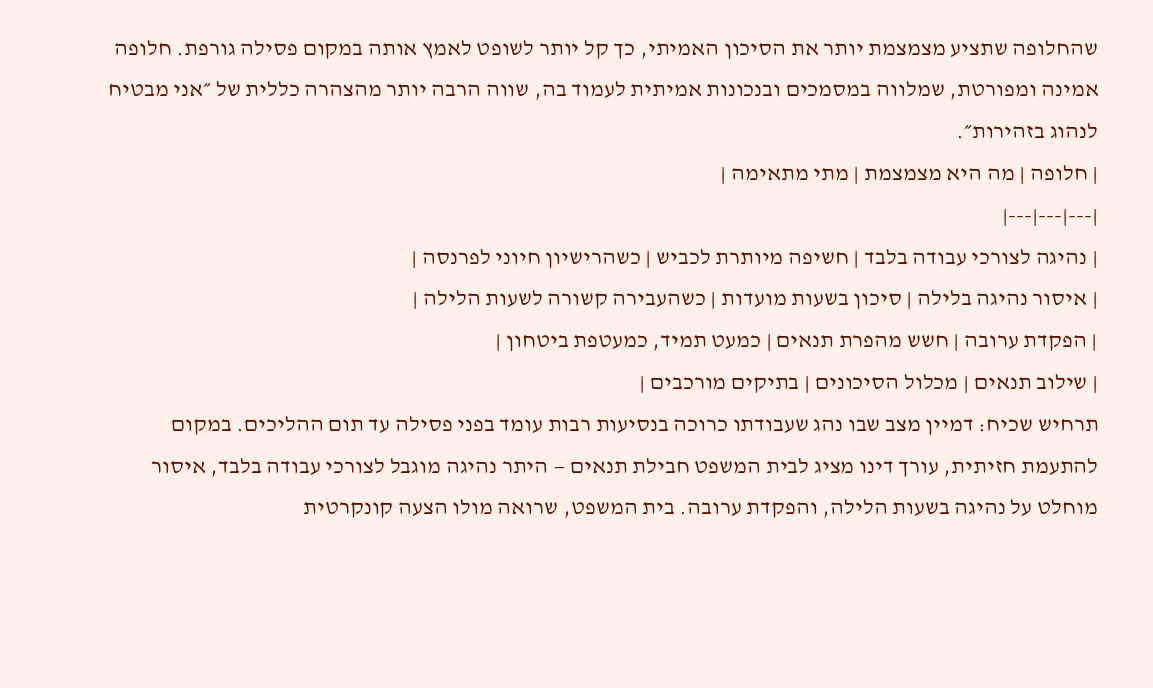שהחלופה שתציע מצמצמת יותר את הסיכון האמיתי, כך קל יותר לשופט לאמץ אותה במקום פסילה גורפת. חלופה אמינה ומפורטת, שמלווה במסמכים ובנכונות אמיתית לעמוד בה, שווה הרבה יותר מהצהרה כללית של ״אני מבטיח לנהוג בזהירות״.
| חלופה | מה היא מצמצמת | מתי מתאימה |
|---|---|---|
| נהיגה לצורכי עבודה בלבד | חשיפה מיותרת לכביש | כשהרישיון חיוני לפרנסה |
| איסור נהיגה בלילה | סיכון בשעות מועדות | כשהעבירה קשורה לשעות הלילה |
| הפקדת ערובה | חשש מהפרת תנאים | כמעט תמיד, כמעטפת ביטחון |
| שילוב תנאים | מכלול הסיכונים | בתיקים מורכבים |
תרחיש שכיח: דמיין מצב שבו נהג שעבודתו כרוכה בנסיעות רבות עומד בפני פסילה עד תום ההליכים. במקום להתעמת חזיתית, עורך דינו מציג לבית המשפט חבילת תנאים — היתר נהיגה מוגבל לצורכי עבודה בלבד, איסור מוחלט על נהיגה בשעות הלילה, והפקדת ערובה. בית המשפט, שרואה מולו הצעה קונקרטית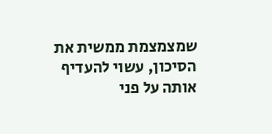שמצמצמת ממשית את הסיכון, עשוי להעדיף אותה על פני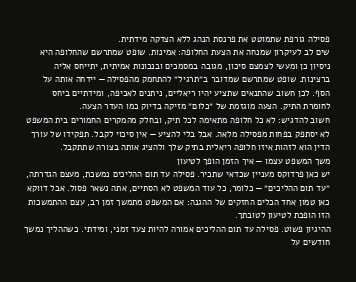פסילה גורפת שתמוטט את פרנסת הנהג ללא הצדקה מידתית.
שים לב לעיקרון שמנחה את הצעת החלופה: אמינות. שופט שמתרשם שהחלופה היא ניסיון כן ומעשי לצמצם סיכון, מגובה במסמכים ובנכונות אמיתית, יתייחס אליה ברצינות. שופט שמתרשם שמדובר ב״תרגיל״ להתחמק מהפסילה — יידחה אותה על הסף. לכן חשוב שהתנאים שתציע יהיו ריאליים, ניתנים לאכיפה, ומידתיים ביחס לחומרת התיק. הצעה מוגזמת של ״כלום״ מזיקה בדיוק כמו העדר הצעה.
חשוב להדגיש: לא כל חלופה מתאימה לכל תיק, ובחלק מהמקרים החמורים בית המשפט לא יסתפק בפחות מפסילה מלאה. אבל בלי להציע — אין סיכוי לקבל. תפקידו של עורך הדין הוא לזהות איזו חלופה ריאלית בתיק שלך ולהציג אותה בצורה שתתקבל.
משך המשפט עצמו — איך הזמן הופך לטיעון
יש כאן פרדוקס מעניין שכדאי שתכיר. פסילה עד תום ההליכים נמשכת, מעצם הגדרתה, ״עד תום ההליכים״ — כלומר, כל עוד המשפט לא הסתיים, אתה נשאר פסול. אבל דווקא כאן טמון אחד הכלים החזקים של ההגנה: אם המשפט מתמשך זמן רב, עצם ההתמשכות הזו הופכת לטיעון לטובתך.
ההיגיון פשוט. פסילה עד תום ההליכים אמורה להיות צעד זמני, ומידתי. כשההליך נמשך חודשים על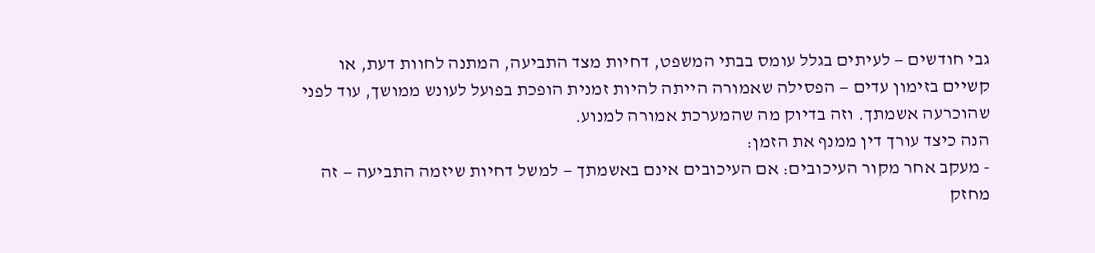גבי חודשים — לעיתים בגלל עומס בבתי המשפט, דחיות מצד התביעה, המתנה לחוות דעת, או קשיים בזימון עדים — הפסילה שאמורה הייתה להיות זמנית הופכת בפועל לעונש ממושך, עוד לפני שהוכרעה אשמתך. וזה בדיוק מה שהמערכת אמורה למנוע.
הנה כיצד עורך דין ממנף את הזמן:
- מעקב אחר מקור העיכובים: אם העיכובים אינם באשמתך — למשל דחיות שיזמה התביעה — זה מחזק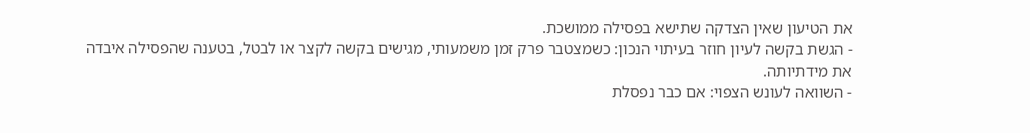את הטיעון שאין הצדקה שתישא בפסילה ממושכת.
- הגשת בקשה לעיון חוזר בעיתוי הנכון: כשמצטבר פרק זמן משמעותי, מגישים בקשה לקצר או לבטל, בטענה שהפסילה איבדה את מידתיותה.
- השוואה לעונש הצפוי: אם כבר נפסלת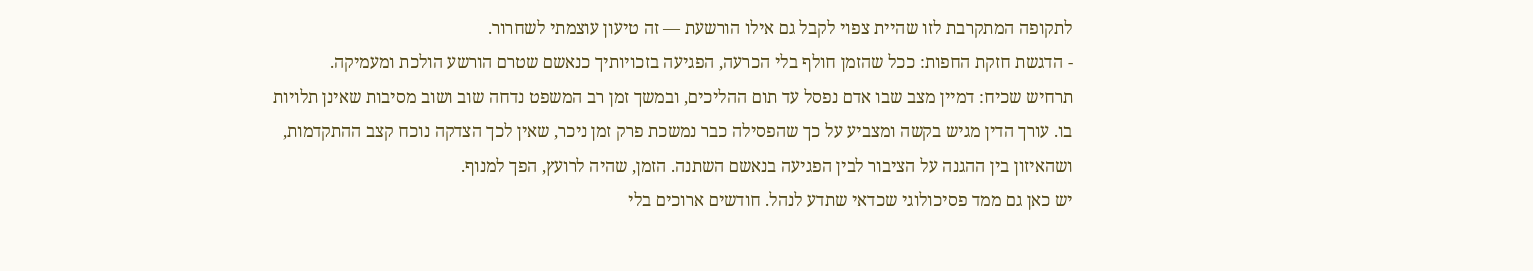לתקופה המתקרבת לזו שהיית צפוי לקבל גם אילו הורשעת — זה טיעון עוצמתי לשחרור.
- הדגשת חזקת החפות: ככל שהזמן חולף בלי הכרעה, הפגיעה בזכויותיך כנאשם שטרם הורשע הולכת ומעמיקה.
תרחיש שכיח: דמיין מצב שבו אדם נפסל עד תום ההליכים, ובמשך זמן רב המשפט נדחה שוב ושוב מסיבות שאינן תלויות בו. עורך הדין מגיש בקשה ומצביע על כך שהפסילה כבר נמשכת פרק זמן ניכר, שאין לכך הצדקה נוכח קצב ההתקדמות, ושהאיזון בין ההגנה על הציבור לבין הפגיעה בנאשם השתנה. הזמן, שהיה לרועץ, הפך למנוף.
יש כאן גם ממד פסיכולוגי שכדאי שתדע לנהל. חודשים ארוכים בלי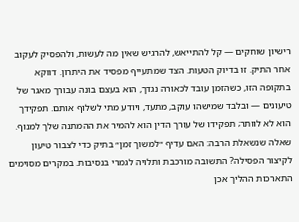רישיון שוחקים — קל להתייאש, להרגיש שאין מה לעשות, ולהפסיק לעקוב אחר התיק. זו בדיוק הטעות. הצד שמתעייף מפסיד את היתרון. דווקא בתקופה הזו, כשהזמן עובד לכאורה נגדך, הוא בעצם בונה עבורך מאגר של טיעונים — ובלבד שמישהו עוקב, מתעד, ויודע מתי לשלוף אותם. תפקידך הוא לא לוותר; תפקידו של עורך הדין הוא להמיר את ההמתנה שלך למנוף.
שאלה שנשאלת הרבה: האם עדיף ״למשוך זמן״ בתיק כדי לצבור טיעון לקיצור הפסילה? התשובה מורכבת ותלויה לגמרי בנסיבות. במקרים מסוימים התארכות ההליך אכן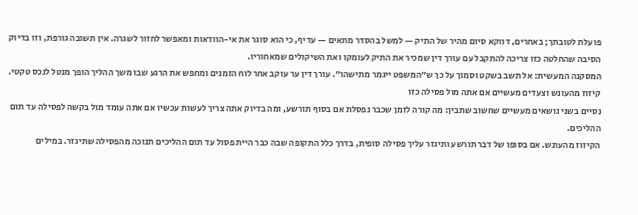פועלת לטובתך; באחרים, דווקא סיום מהיר של התיק — למשל בהסדר מתאים — עדיף, כי הוא סוגר את אי-הוודאות ומאפשר לחזור לשגרה. אין תשובה גורפת, וזו בדיוק הסיבה שהחלטה כזו צריכה להתקבל עם עורך דין שמכיר את התיק לעומקו ואת השיקולים שמאחוריו.
המסקנה המעשית: אל תשב בשקט וסמוך על כך ש״המשפט ייגמר מתישהו״. עורך דין ער עוקב אחר לוח הזמנים ומחפש את הרגע שבו משך ההליך הופך מנטל לנכס טקטי.
קיזוז מהעונש וצעדים מעשיים אם אתה מול פסילה כזו
נסיים בשני נושאים מעשיים שחשוב שתבין: מה קורה לזמן שכבר נפסלת אם בסוף תורשע, ומה בדיוק אתה צריך לעשות עכשיו אם אתה עומד מול בקשה לפסילה עד תום ההליכים.
הקיזוז מהעונש. אם בסופו של דבר תורשע ותיגזר עליך פסילה סופית, בדרך כלל התקופה שבה כבר היית פסול עד תום ההליכים תנוכה מהפסילה שתיגזר. במילים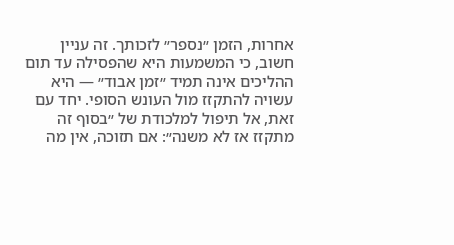אחרות, הזמן ״נספר״ לזכותך. זה עניין חשוב, כי המשמעות היא שהפסילה עד תום ההליכים אינה תמיד ״זמן אבוד״ — היא עשויה להתקזז מול העונש הסופי. יחד עם זאת, אל תיפול למלכודת של ״בסוף זה מתקזז אז לא משנה״: אם תזוכה, אין מה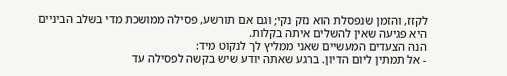לקזז, והזמן שנפסלת הוא נזק נקי; וגם אם תורשע, פסילה ממושכת מדי בשלב הביניים היא פגיעה שאין להשלים איתה בקלות.
הנה הצעדים המעשיים שאני ממליץ לך לנקוט מיד:
- אל תמתין ליום הדיון. ברגע שאתה יודע שיש בקשה לפסילה עד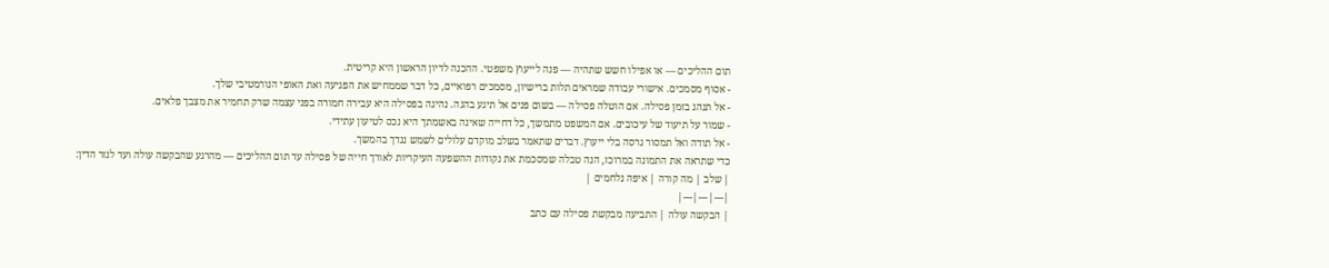תום ההליכים — או אפילו חשש שתהיה — פנה לייעוץ משפטי. ההכנה לדיון הראשון היא קריטית.
- אסוף מסמכים. אישורי עבודה שמראים תלות ברישיון, מסמכים רפואיים, כל דבר שממחיש את הפגיעה ואת האופי הנורמטיבי שלך.
- אל תנהג בזמן פסילה. אם הוטלה פסילה — בשום פנים אל תיגע בהגה. נהיגה בפסילה היא עבירה חמורה בפני עצמה שרק תחמיר את מצבך פלאים.
- שמור על תיעוד של עיכובים. אם המשפט מתמשך, כל דחייה שאינה באשמתך היא נכס לטיעון עתידי.
- אל תודה ואל תמסור גרסה בלי ייעוץ. דברים שתאמר בשלב מוקדם עלולים לשמש נגדך בהמשך.
כדי שתראה את התמונה במרוכז, הנה טבלה שמסכמת את נקודות ההשפעה העיקריות לאורך חייה של פסילה עד תום ההליכים — מהרגע שהבקשה עולה ועד לגזר הדין:
| שלב | מה קורה | איפה נלחמים |
|---|---|---|
| הבקשה עולה | התביעה מבקשת פסילה עם כתב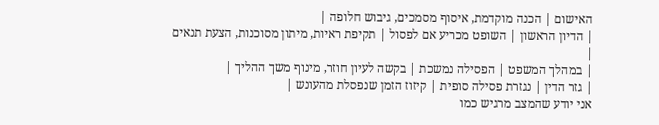האישום | הכנה מוקדמת, איסוף מסמכים, גיבוש חלופה |
| הדיון הראשון | השופט מכריע אם לפסול | תקיפת ראיות, מיתון מסוכנות, הצעת תנאים |
| במהלך המשפט | הפסילה נמשכת | בקשה לעיון חוזר, מינוף משך ההליך |
| גזר הדין | נגזרת פסילה סופית | קיזוז הזמן שנפסלת מהעונש |
אני יודע שהמצב מרגיש כמו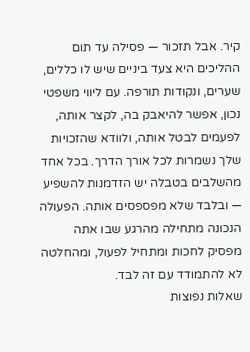קיר. אבל תזכור — פסילה עד תום ההליכים היא צעד ביניים שיש לו כללים, שערים, ונקודות תורפה. עם ליווי משפטי נכון, אפשר להיאבק בה, לקצר אותה, לפעמים לבטל אותה, ולוודא שהזכויות שלך נשמרות לכל אורך הדרך. בכל אחד מהשלבים בטבלה יש הזדמנות להשפיע — ובלבד שלא מפספסים אותה. הפעולה הנכונה מתחילה מהרגע שבו אתה מפסיק לחכות ומתחיל לפעול, ומהחלטה לא להתמודד עם זה לבד.
שאלות נפוצות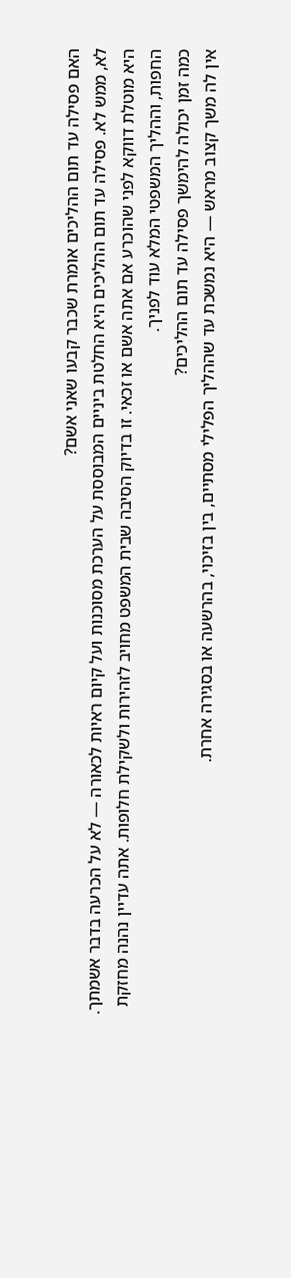האם פסילה עד תום ההליכים אומרת שכבר קבעו שאני אשם?
לא, ממש לא. פסילה עד תום ההליכים היא החלטת ביניים המבוססת על הערכת מסוכנות ועל קיום ראיות לכאורה — לא על הכרעה בדבר אשמתך. היא מוטלת דווקא לפני שהוכרע אם אתה אשם או זכאי. זו בדיוק הסיבה שבית המשפט מחויב לזהירות ולשקילת חלופות. אתה עדיין נהנה מחזקת החפות, וההליך המשפטי המלא עוד לפניך.
כמה זמן יכולה להימשך פסילה עד תום ההליכים?
אין לה משך קצוב מראש — היא נמשכת עד שההליך הפלילי מסתיים, בין בזיכוי, בהרשעה או בסגירה אחרת.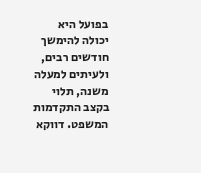בפועל היא יכולה להימשך חודשים רבים, ולעיתים למעלה משנה, תלוי בקצב התקדמות המשפט. דווקא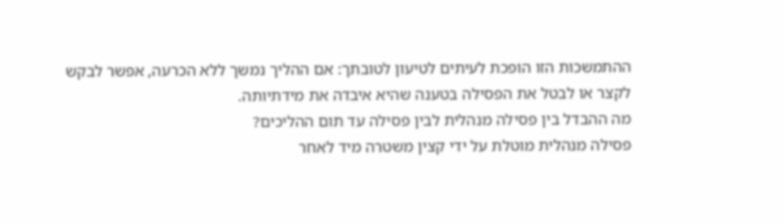ההתמשכות הזו הופכת לעיתים לטיעון לטובתך: אם ההליך נמשך ללא הכרעה, אפשר לבקש לקצר או לבטל את הפסילה בטענה שהיא איבדה את מידתיותה.
מה ההבדל בין פסילה מנהלית לבין פסילה עד תום ההליכים?
פסילה מנהלית מוטלת על ידי קצין משטרה מיד לאחר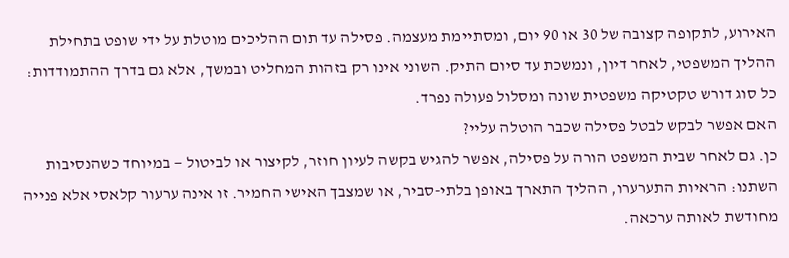האירוע, לתקופה קצובה של 30 או 90 יום, ומסתיימת מעצמה. פסילה עד תום ההליכים מוטלת על ידי שופט בתחילת ההליך המשפטי, לאחר דיון, ונמשכת עד סיום התיק. השוני אינו רק בזהות המחליט ובמשך, אלא גם בדרך ההתמודדות: כל סוג דורש טקטיקה משפטית שונה ומסלול פעולה נפרד.
האם אפשר לבקש לבטל פסילה שכבר הוטלה עליי?
כן. גם לאחר שבית המשפט הורה על פסילה, אפשר להגיש בקשה לעיון חוזר, לקיצור או לביטול — במיוחד כשהנסיבות השתנו: הראיות התערערו, ההליך התארך באופן בלתי-סביר, או שמצבך האישי החמיר. זו אינה ערעור קלאסי אלא פנייה מחודשת לאותה ערכאה.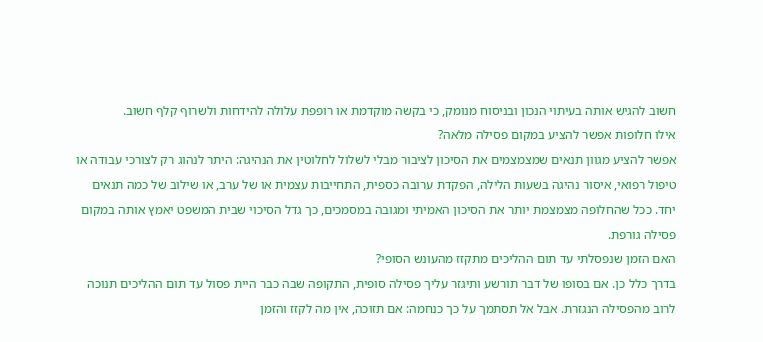חשוב להגיש אותה בעיתוי הנכון ובניסוח מנומק, כי בקשה מוקדמת או רופפת עלולה להידחות ולשרוף קלף חשוב.
אילו חלופות אפשר להציע במקום פסילה מלאה?
אפשר להציע מגוון תנאים שמצמצמים את הסיכון לציבור מבלי לשלול לחלוטין את הנהיגה: היתר לנהוג רק לצורכי עבודה או טיפול רפואי, איסור נהיגה בשעות הלילה, הפקדת ערובה כספית, התחייבות עצמית או של ערב, או שילוב של כמה תנאים יחד. ככל שהחלופה מצמצמת יותר את הסיכון האמיתי ומגובה במסמכים, כך גדל הסיכוי שבית המשפט יאמץ אותה במקום פסילה גורפת.
האם הזמן שנפסלתי עד תום ההליכים מתקזז מהעונש הסופי?
בדרך כלל כן. אם בסופו של דבר תורשע ותיגזר עליך פסילה סופית, התקופה שבה כבר היית פסול עד תום ההליכים תנוכה לרוב מהפסילה הנגזרת. אבל אל תסתמך על כך כנחמה: אם תזוכה, אין מה לקזז והזמן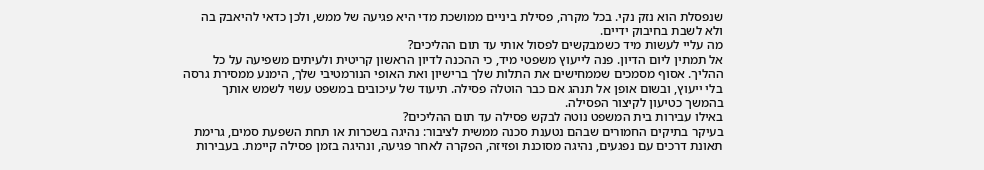שנפסלת הוא נזק נקי. בכל מקרה, פסילת ביניים ממושכת מדי היא פגיעה של ממש, ולכן כדאי להיאבק בה ולא לשבת בחיבוק ידיים.
מה עליי לעשות מיד כשמבקשים לפסול אותי עד תום ההליכים?
אל תמתין ליום הדיון. פנה לייעוץ משפטי מיד, כי ההכנה לדיון הראשון קריטית ולעיתים משפיעה על כל ההליך. אסוף מסמכים שממחישים את התלות שלך ברישיון ואת האופי הנורמטיבי שלך, הימנע ממסירת גרסה בלי ייעוץ, ובשום אופן אל תנהג אם כבר הוטלה פסילה. תיעוד של עיכובים במשפט עשוי לשמש אותך בהמשך כטיעון לקיצור הפסילה.
באילו עבירות בית המשפט נוטה לבקש פסילה עד תום ההליכים?
בעיקר בתיקים החמורים שבהם נטענת סכנה ממשית לציבור: נהיגה בשכרות או תחת השפעת סמים, גרימת תאונת דרכים עם נפגעים, נהיגה מסוכנת ופזיזה, הפקרה לאחר פגיעה, ונהיגה בזמן פסילה קיימת. בעבירות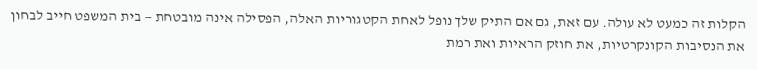הקלות זה כמעט לא עולה. עם זאת, גם אם התיק שלך נופל לאחת הקטגוריות האלה, הפסילה אינה מובטחת — בית המשפט חייב לבחון את הנסיבות הקונקרטיות, את חוזק הראיות ואת רמת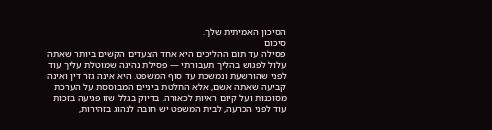הסיכון האמיתית שלך.
סיכום
פסילה עד תום ההליכים היא אחד הצעדים הקשים ביותר שאתה עלול לפגוש בהליך תעבורתי — פסילת נהיגה שמוטלת עליך עוד לפני שהורשעת ונמשכת עד סוף המשפט. היא אינה גזר דין ואינה קביעה שאתה אשם, אלא החלטת ביניים המבוססת על הערכת מסוכנות ועל קיום ראיות לכאורה. בדיוק בגלל שזו פגיעה בזכות עוד לפני הכרעה, לבית המשפט יש חובה לנהוג בזהירות,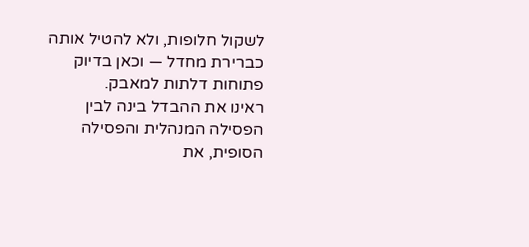לשקול חלופות, ולא להטיל אותה כברירת מחדל — וכאן בדיוק פתוחות דלתות למאבק.
ראינו את ההבדל בינה לבין הפסילה המנהלית והפסילה הסופית, את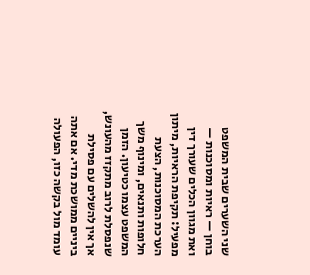שני השערים שבית המשפט בוחן — ראיות ומסוכנות — ואת מגוון הכלים שעורך דין מפעיל: תקיפת הראיות, מיתון הערכת המסוכנות, הצעת חלופות ותנאים, ומינוף משך המשפט עצמו כטיעון. הזמן שנפסלת לרוב מתקזז מהעונש, אך אין להשלים עם פסילת ביניים ממושכת מדי. אם אתה עומד מול בקשה כזו, הפעולה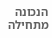הנכונה מתחילה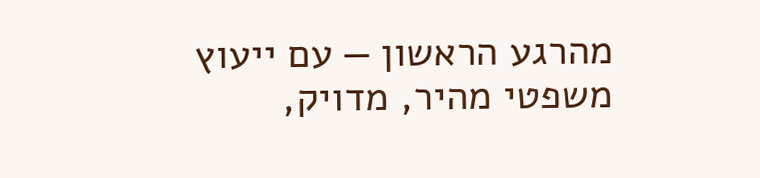מהרגע הראשון — עם ייעוץ משפטי מהיר, מדויק,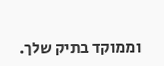וממוקד בתיק שלך.